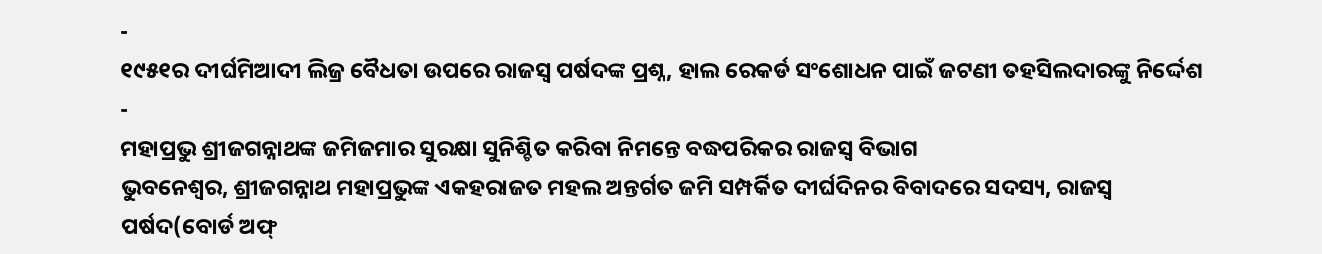-
୧୯୫୧ର ଦୀର୍ଘମିଆଦୀ ଲିଜ୍ର ବୈଧତା ଉପରେ ରାଜସ୍ୱ ପର୍ଷଦଙ୍କ ପ୍ରଶ୍ନ, ହାଲ ରେକର୍ଡ ସଂଶୋଧନ ପାଇଁ ଜଟଣୀ ତହସିଲଦାରଙ୍କୁ ନିର୍ଦ୍ଦେଶ
-
ମହାପ୍ରଭୁ ଶ୍ରୀଜଗନ୍ନାଥଙ୍କ ଜମିଜମାର ସୁରକ୍ଷା ସୁନିଶ୍ଚିତ କରିବା ନିମନ୍ତେ ବଦ୍ଧପରିକର ରାଜସ୍ୱ ବିଭାଗ
ଭୁବନେଶ୍ବର, ଶ୍ରୀଜଗନ୍ନାଥ ମହାପ୍ରଭୁଙ୍କ ଏକହରାଜତ ମହଲ ଅନ୍ତର୍ଗତ ଜମି ସମ୍ପର୍କିତ ଦୀର୍ଘଦିନର ବିବାଦରେ ସଦସ୍ୟ, ରାଜସ୍ୱ ପର୍ଷଦ(ବୋର୍ଡ ଅଫ୍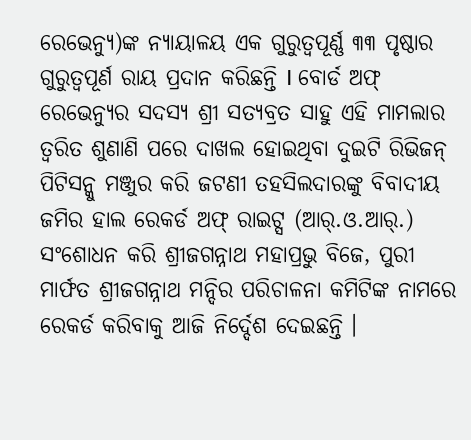ରେଭେନ୍ୟୁ)ଙ୍କ ନ୍ୟାୟାଳୟ ଏକ ଗୁରୁତ୍ବପୂର୍ଣ୍ଣ ୩୩ ପୃଷ୍ଠାର ଗୁରୁତ୍ବପୂର୍ଣ ରାୟ ପ୍ରଦାନ କରିଛନ୍ତି I ବୋର୍ଡ ଅଫ୍ ରେଭେନ୍ୟୁର ସଦସ୍ୟ ଶ୍ରୀ ସତ୍ୟବ୍ରତ ସାହୁ ଏହି ମାମଲାର ତ୍ବରିତ ଶୁଣାଣି ପରେ ଦାଖଲ ହୋଇଥିବା ଦୁଇଟି ରିଭିଜନ୍ ପିଟିସନ୍କୁ ମଞ୍ଜୁର କରି ଜଟଣୀ ତହସିଲଦାରଙ୍କୁ ବିବାଦୀୟ ଜମିର ହାଲ ରେକର୍ଡ ଅଫ୍ ରାଇଟ୍ସ (ଆର୍.ଓ.ଆର୍.) ସଂଶୋଧନ କରି ଶ୍ରୀଜଗନ୍ନାଥ ମହାପ୍ରଭୁ ବିଜେ, ପୁରୀ ମାର୍ଫତ ଶ୍ରୀଜଗନ୍ନାଥ ମନ୍ଦିର ପରିଚାଳନା କମିଟିଙ୍କ ନାମରେ ରେକର୍ଡ କରିବାକୁ ଆଜି ନିର୍ଦ୍ଦେଶ ଦେଇଛନ୍ତି ।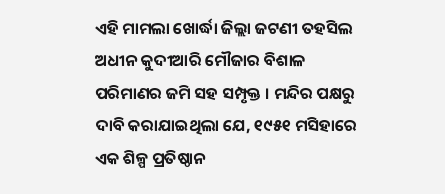ଏହି ମାମଲା ଖୋର୍ଦ୍ଧା ଜିଲ୍ଲା ଜଟଣୀ ତହସିଲ ଅଧୀନ କୁଦୀଆରି ମୌଜାର ବିଶାଳ ପରିମାଣର ଜମି ସହ ସମ୍ପୃକ୍ତ । ମନ୍ଦିର ପକ୍ଷରୁ ଦାବି କରାଯାଇଥିଲା ଯେ, ୧୯୫୧ ମସିହାରେ ଏକ ଶିଳ୍ପ ପ୍ରତିଷ୍ଠାନ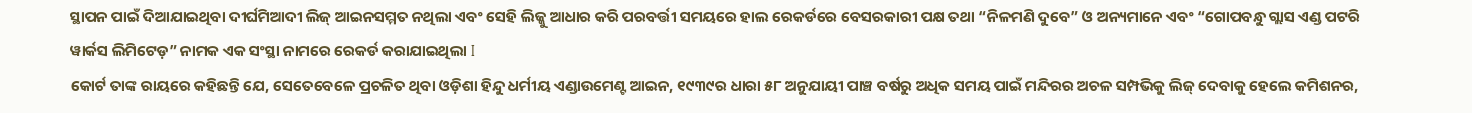ସ୍ଥାପନ ପାଇଁ ଦିଆଯାଇଥିବା ଦୀର୍ଘମିଆଦୀ ଲିଜ୍ ଆଇନସମ୍ମତ ନଥିଲା ଏବଂ ସେହି ଲିଜ୍କୁ ଆଧାର କରି ପରବର୍ତ୍ତୀ ସମୟରେ ହାଲ ରେକର୍ଡରେ ବେସରକାରୀ ପକ୍ଷ ତଥା “ନିଳମଣି ଦୁବେ” ଓ ଅନ୍ୟମାନେ ଏବଂ “ଗୋପବନ୍ଧୁ ଗ୍ଲାସ ଏଣ୍ଡ ପଟରି ୱାର୍କସ ଲିମିଟେଡ଼” ନାମକ ଏକ ସଂସ୍ଥା ନାମରେ ରେକର୍ଡ କରାଯାଇଥିଲା I
କୋର୍ଟ ତାଙ୍କ ରାୟରେ କହିଛନ୍ତି ଯେ, ସେତେବେଳେ ପ୍ରଚଳିତ ଥିବା ଓଡ଼ିଶା ହିନ୍ଦୁ ଧର୍ମୀୟ ଏଣ୍ଡାଉମେଣ୍ଟ ଆଇନ, ୧୯୩୯ର ଧାରା ୫୮ ଅନୁଯାୟୀ ପାଞ୍ଚ ବର୍ଷରୁ ଅଧିକ ସମୟ ପାଇଁ ମନ୍ଦିରର ଅଚଳ ସମ୍ପଭିକୁ ଲିଜ୍ ଦେବାକୁ ହେଲେ କମିଶନର,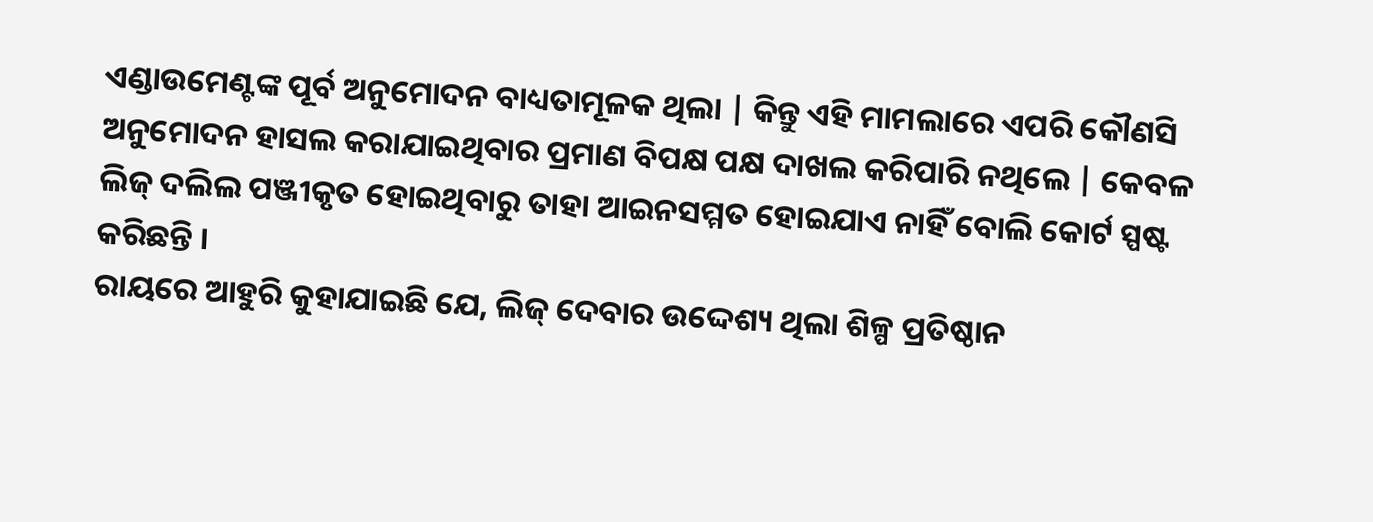ଏଣ୍ଡାଉମେଣ୍ଟଙ୍କ ପୂର୍ବ ଅନୁମୋଦନ ବାଧ୍ୟତାମୂଳକ ଥିଲା | କିନ୍ତୁ ଏହି ମାମଲାରେ ଏପରି କୌଣସି ଅନୁମୋଦନ ହାସଲ କରାଯାଇଥିବାର ପ୍ରମାଣ ବିପକ୍ଷ ପକ୍ଷ ଦାଖଲ କରିପାରି ନଥିଲେ | କେବଳ ଲିଜ୍ ଦଲିଲ ପଞ୍ଜୀକୃତ ହୋଇଥିବାରୁ ତାହା ଆଇନସମ୍ମତ ହୋଇଯାଏ ନାହିଁ ବୋଲି କୋର୍ଟ ସ୍ପଷ୍ଟ କରିଛନ୍ତି ।
ରାୟରେ ଆହୁରି କୁହାଯାଇଛି ଯେ, ଲିଜ୍ ଦେବାର ଉଦ୍ଦେଶ୍ୟ ଥିଲା ଶିଳ୍ପ ପ୍ରତିଷ୍ଠାନ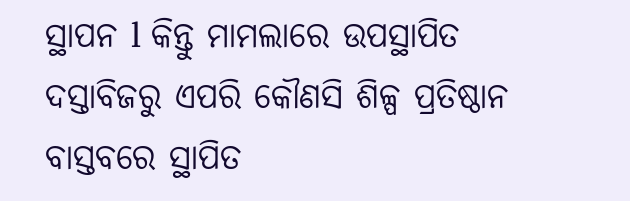ସ୍ଥାପନ l କିନ୍ତୁ ମାମଲାରେ ଉପସ୍ଥାପିତ ଦସ୍ତାବିଜରୁ ଏପରି କୌଣସି ଶିଳ୍ପ ପ୍ରତିଷ୍ଠାନ ବାସ୍ତବରେ ସ୍ଥାପିତ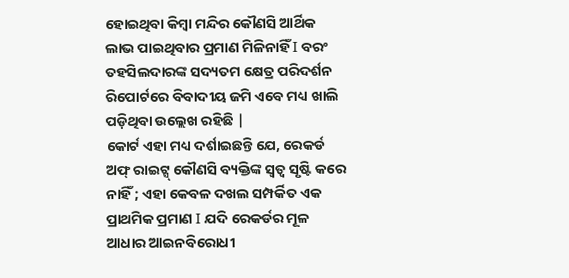ହୋଇଥିବା କିମ୍ବା ମନ୍ଦିର କୌଣସି ଆର୍ଥିକ ଲାଭ ପାଇଥିବାର ପ୍ରମାଣ ମିଳିନାହିଁ I ବରଂ ତହସିଲଦାରଙ୍କ ସଦ୍ୟତମ କ୍ଷେତ୍ର ପରିଦର୍ଶନ ରିପୋର୍ଟରେ ବିବାଦୀୟ ଜମି ଏବେ ମଧ୍ୟ ଖାଲି ପଡ଼ିଥିବା ଉଲ୍ଲେଖ ରହିଛି |
କୋର୍ଟ ଏହା ମଧ୍ୟ ଦର୍ଶାଇଛନ୍ତି ଯେ, ରେକର୍ଡ ଅଫ୍ ରାଇଟ୍ସ୍ କୌଣସି ବ୍ୟକ୍ତିଙ୍କ ସ୍ୱତ୍ବ ସୃଷ୍ଟି କରେ ନାହିଁ ; ଏହା କେବଳ ଦଖଲ ସମ୍ପର୍କିତ ଏକ ପ୍ରାଥମିକ ପ୍ରମାଣ I ଯଦି ରେକର୍ଡର ମୂଳ ଆଧାର ଆଇନବିରୋଧୀ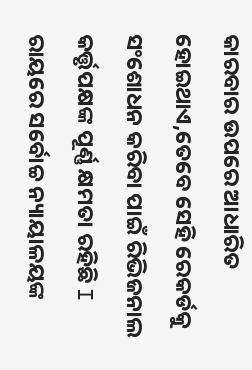କାରବାର ଉପରେ ଆଧାରିତ ହୋଇଥାଏ,ତେବେ ସେହି ରେକର୍ଡକୁ ସଂଶୋଧନ କରିବା ପାଇଁ ରିଭିଜନାଲ କର୍ତ୍ତୃପକ୍ଷଙ୍କ ପୂର୍ଣ୍ଣ କ୍ଷମତା ରହିଛି I
ରାୟରେ ସର୍ବୋଚ୍ଚ ନ୍ୟାୟାଳୟଙ୍କ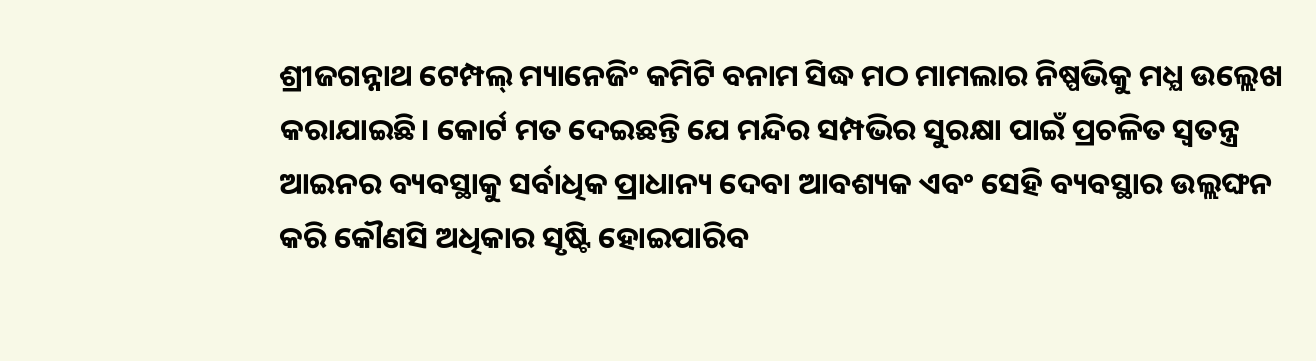ଶ୍ରୀଜଗନ୍ନାଥ ଟେମ୍ପଲ୍ ମ୍ୟାନେଜିଂ କମିଟି ବନାମ ସିଦ୍ଧ ମଠ ମାମଲାର ନିଷ୍ପଭିକୁ ମଧ୍ଯ ଉଲ୍ଲେଖ କରାଯାଇଛି। କୋର୍ଟ ମତ ଦେଇଛନ୍ତି ଯେ ମନ୍ଦିର ସମ୍ପଭିର ସୁରକ୍ଷା ପାଇଁ ପ୍ରଚଳିତ ସ୍ୱତନ୍ତ୍ର ଆଇନର ବ୍ୟବସ୍ଥାକୁ ସର୍ବାଧିକ ପ୍ରାଧାନ୍ୟ ଦେବା ଆବଶ୍ୟକ ଏବଂ ସେହି ବ୍ୟବସ୍ଥାର ଉଲ୍ଲଙ୍ଘନ କରି କୌଣସି ଅଧିକାର ସୃଷ୍ଟି ହୋଇପାରିବ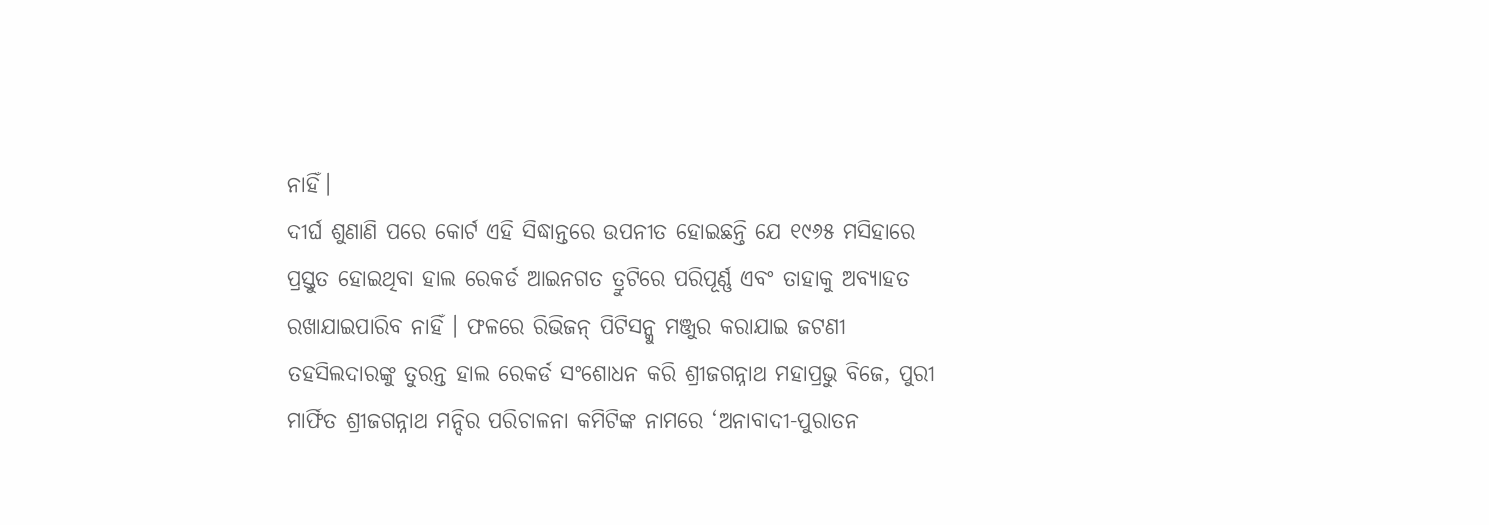ନାହିଁ।
ଦୀର୍ଘ ଶୁଣାଣି ପରେ କୋର୍ଟ ଏହି ସିଦ୍ଧାନ୍ତରେ ଉପନୀତ ହୋଇଛନ୍ତି ଯେ ୧୯୬୫ ମସିହାରେ ପ୍ରସ୍ତୁତ ହୋଇଥିବା ହାଲ ରେକର୍ଡ ଆଇନଗତ ତ୍ରୁଟିରେ ପରିପୂର୍ଣ୍ଣ ଏବଂ ତାହାକୁ ଅବ୍ୟାହତ ରଖାଯାଇପାରିବ ନାହିଁ । ଫଳରେ ରିଭିଜନ୍ ପିଟିସନ୍କୁ ମଞ୍ଜୁର କରାଯାଇ ଜଟଣୀ ତହସିଲଦାରଙ୍କୁ ତୁରନ୍ତ ହାଲ ରେକର୍ଡ ସଂଶୋଧନ କରି ଶ୍ରୀଜଗନ୍ନାଥ ମହାପ୍ରଭୁ ବିଜେ, ପୁରୀ ମାର୍ଫିତ ଶ୍ରୀଜଗନ୍ନାଥ ମନ୍ଦିର ପରିଚାଳନା କମିଟିଙ୍କ ନାମରେ ‘ଅନାବାଦୀ-ପୁରାତନ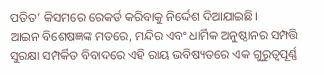ପତିତ’ କିସମରେ ରେକର୍ଡ କରିବାକୁ ନିର୍ଦ୍ଦେଶ ଦିଆଯାଇଛି।
ଆଇନ ବିଶେଷଜ୍ଞଙ୍କ ମତରେ, ମନ୍ଦିର ଏବଂ ଧାର୍ମିକ ଅନୁଷ୍ଠାନର ସମ୍ପତ୍ତି ସୁରକ୍ଷା ସମ୍ପର୍କିତ ବିବାଦରେ ଏହି ରାୟ ଭବିଷ୍ୟତରେ ଏକ ଗୁରୁତ୍ଵପୂର୍ଣ୍ଣ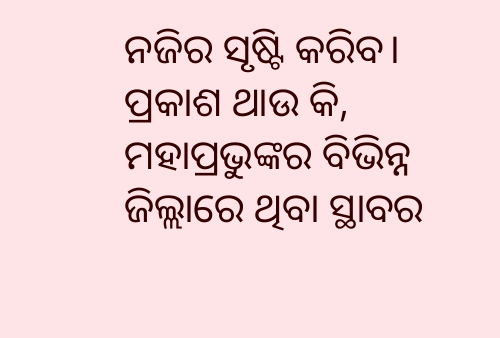ନଜିର ସୃଷ୍ଟି କରିବ। ପ୍ରକାଶ ଥାଉ କି, ମହାପ୍ରଭୁଙ୍କର ବିଭିନ୍ନ ଜିଲ୍ଲାରେ ଥିବା ସ୍ଥାବର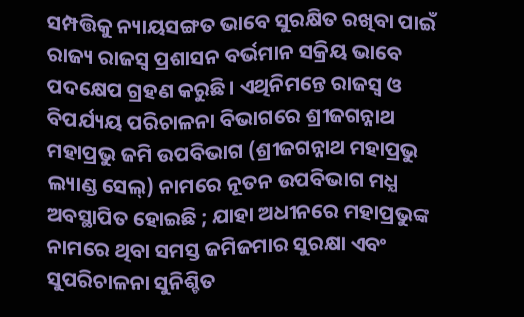ସମ୍ପତ୍ତିକୁ ନ୍ୟାୟସଙ୍ଗତ ଭାବେ ସୁରକ୍ଷିତ ରଖିବା ପାଇଁ ରାଜ୍ୟ ରାଜସ୍ୱ ପ୍ରଶାସନ ବର୍ଭମାନ ସକ୍ରିୟ ଭାବେ ପଦକ୍ଷେପ ଗ୍ରହଣ କରୁଛି। ଏଥିନିମନ୍ତେ ରାଜସ୍ୱ ଓ ବିପର୍ଯ୍ୟୟ ପରିଚାଳନା ବିଭାଗରେ ଶ୍ରୀଜଗନ୍ନାଥ ମହାପ୍ରଭୁ ଜମି ଉପବିଭାଗ (ଶ୍ରୀଜଗନ୍ନାଥ ମହାପ୍ରଭୁ ଲ୍ୟାଣ୍ଡ ସେଲ୍) ନାମରେ ନୂତନ ଉପବିଭାଗ ମଧ୍ଯ ଅବସ୍ଥାପିତ ହୋଇଛି ; ଯାହା ଅଧୀନରେ ମହାପ୍ରଭୁଙ୍କ ନାମରେ ଥିବା ସମସ୍ତ ଜମିଜମାର ସୁରକ୍ଷା ଏବଂ ସୁପରିଚାଳନା ସୁନିଶ୍ଚିତ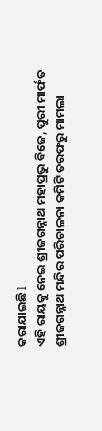କରାଯାଇଛି l
ଏହି ରାୟକୁ ନେଇ ଶ୍ରୀଜଗନ୍ନାଥ ମହାପ୍ରଭୁ ବିଜେ, ପୁରୀ ମାର୍ଫତ ଶ୍ରୀଜଗନ୍ନାଥ ମନ୍ଦିର ପରିଚାଳନା କମିଟି ତରଫରୁ ମାମଲା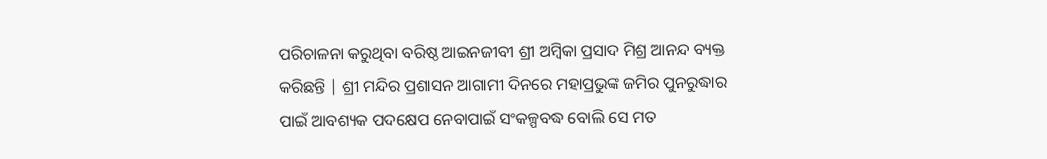ପରିଚାଳନା କରୁଥିବା ବରିଷ୍ଠ ଆଇନଜୀବୀ ଶ୍ରୀ ଅମ୍ବିକା ପ୍ରସାଦ ମିଶ୍ର ଆନନ୍ଦ ବ୍ୟକ୍ତ କରିଛନ୍ତି | ଶ୍ରୀ ମନ୍ଦିର ପ୍ରଶାସନ ଆଗାମୀ ଦିନରେ ମହାପ୍ରଭୁଙ୍କ ଜମିର ପୁନରୁଦ୍ଧାର ପାଇଁ ଆବଶ୍ୟକ ପଦକ୍ଷେପ ନେବାପାଇଁ ସଂକଳ୍ପବଦ୍ଧ ବୋଲି ସେ ମତ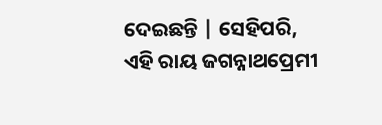ଦେଇଛନ୍ତି | ସେହିପରି, ଏହି ରାୟ ଜଗନ୍ନାଥପ୍ରେମୀ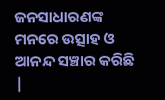ଜନସାଧାରଣଙ୍କ ମନରେ ଉତ୍ସାହ ଓ ଆନନ୍ଦ ସଞ୍ଚାର କରିଛି |